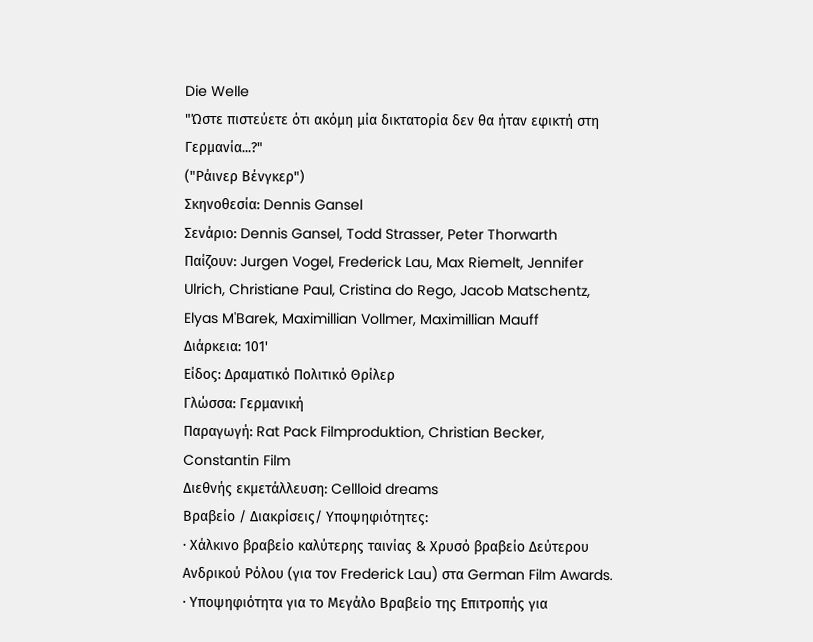Die Welle
"Ώστε πιστεύετε ότι ακόμη μία δικτατορία δεν θα ήταν εφικτή στη Γερμανία...?"
("Ράινερ Βένγκερ")
Σκηνοθεσία: Dennis Gansel
Σενάριο: Dennis Gansel, Todd Strasser, Peter Thorwarth
Παίζουν: Jurgen Vogel, Frederick Lau, Max Riemelt, Jennifer Ulrich, Christiane Paul, Cristina do Rego, Jacob Matschentz, Elyas M'Barek, Maximillian Vollmer, Maximillian Mauff
Διάρκεια: 101'
Είδος: Δραματικό Πολιτικό Θρίλερ
Γλώσσα: Γερμανική
Παραγωγή: Rat Pack Filmproduktion, Christian Becker, Constantin Film
Διεθνής εκμετάλλευση: Cellloid dreams
Βραβείο / Διακρίσεις/ Υποψηφιότητες:
· Χάλκινο βραβείο καλύτερης ταινίας & Χρυσό βραβείο Δεύτερου Ανδρικού Ρόλου (για τον Frederick Lau) στα German Film Awards.
· Υποψηφιότητα για το Μεγάλο Βραβείο της Επιτροπής για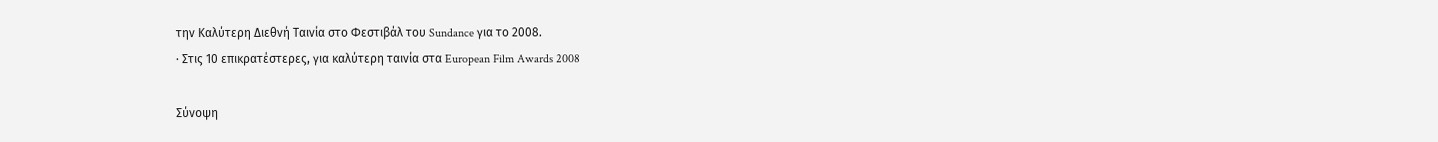την Καλύτερη Διεθνή Ταινία στο Φεστιβάλ του Sundance για το 2008.
· Στις 10 επικρατέστερες, για καλύτερη ταινία στα European Film Awards 2008

Σύνοψη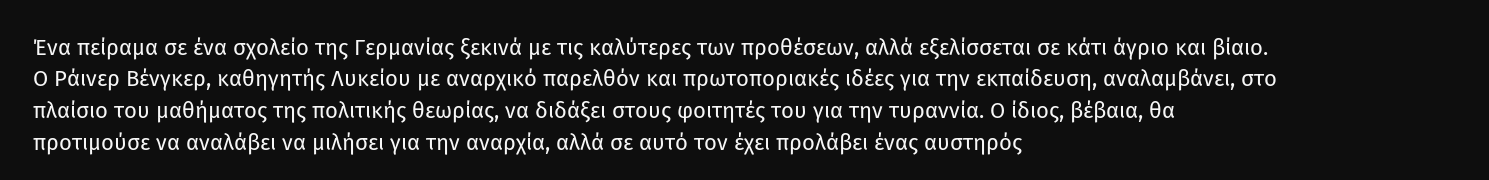Ένα πείραμα σε ένα σχολείο της Γερμανίας ξεκινά με τις καλύτερες των προθέσεων, αλλά εξελίσσεται σε κάτι άγριο και βίαιο. Ο Ράινερ Βένγκερ, καθηγητής Λυκείου με αναρχικό παρελθόν και πρωτοποριακές ιδέες για την εκπαίδευση, αναλαμβάνει, στο πλαίσιο του μαθήματος της πολιτικής θεωρίας, να διδάξει στους φοιτητές του για την τυραννία. Ο ίδιος, βέβαια, θα προτιμούσε να αναλάβει να μιλήσει για την αναρχία, αλλά σε αυτό τον έχει προλάβει ένας αυστηρός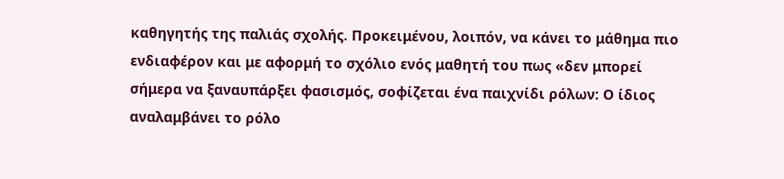καθηγητής της παλιάς σχολής. Προκειμένου, λοιπόν, να κάνει το μάθημα πιο ενδιαφέρον και με αφορμή το σχόλιο ενός μαθητή του πως «δεν μπορεί σήμερα να ξαναυπάρξει φασισμός, σοφίζεται ένα παιχνίδι ρόλων: Ο ίδιος αναλαμβάνει το ρόλο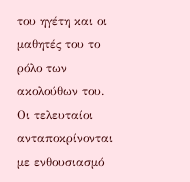του ηγέτη και οι μαθητές του το ρόλο των ακολούθων του. Οι τελευταίοι ανταποκρίνονται με ενθουσιασμό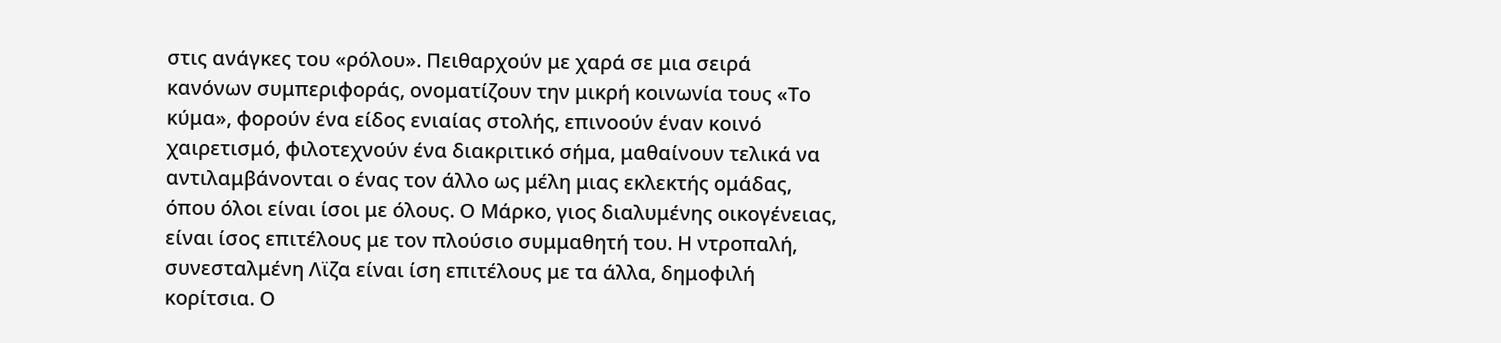στις ανάγκες του «ρόλου». Πειθαρχούν με χαρά σε μια σειρά κανόνων συμπεριφοράς, ονοματίζουν την μικρή κοινωνία τους «Το κύμα», φορούν ένα είδος ενιαίας στολής, επινοούν έναν κοινό χαιρετισμό, φιλοτεχνούν ένα διακριτικό σήμα, μαθαίνουν τελικά να αντιλαμβάνονται ο ένας τον άλλο ως μέλη μιας εκλεκτής ομάδας, όπου όλοι είναι ίσοι με όλους. Ο Μάρκο, γιος διαλυμένης οικογένειας, είναι ίσος επιτέλους με τον πλούσιο συμμαθητή του. Η ντροπαλή, συνεσταλμένη Λϊζα είναι ίση επιτέλους με τα άλλα, δημοφιλή κορίτσια. Ο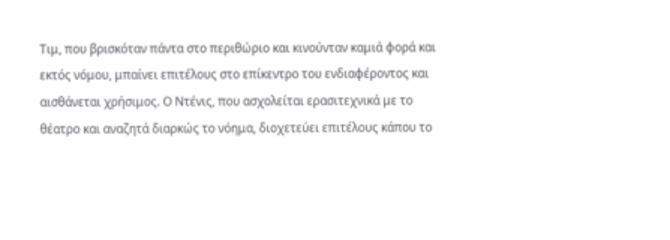Τιμ, που βρισκόταν πάντα στο περιθώριο και κινούνταν καμιά φορά και εκτός νόμου, μπαίνει επιτέλους στο επίκεντρο του ενδιαφέροντος και αισθάνεται χρήσιμος. Ο Ντένις, που ασχολείται ερασιτεχνικά με το θέατρο και αναζητά διαρκώς το νόημα, διοχετεύει επιτέλους κάπου το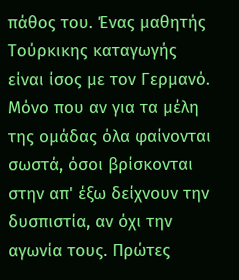πάθος του. Ένας μαθητής Τούρκικης καταγωγής είναι ίσος με τον Γερμανό. Μόνο που αν για τα μέλη της ομάδας όλα φαίνονται σωστά, όσοι βρίσκονται στην απ' έξω δείχνουν την δυσπιστία, αν όχι την αγωνία τους. Πρώτες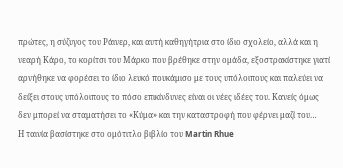πρώτες, η σύζυγος του Ράινερ, και αυτή καθηγήτρια στο ίδιο σχολείο, αλλά και η νεαρή Κάρο, το κορίτσι του Μάρκο που βρέθηκε στην ομάδα, εξοστρακίστηκε γιατί αρνήθηκε να φορέσει το ίδιο λευκό πουκάμισο με τους υπόλοιπους και παλεύει να δείξει στους υπόλοιπους το πόσο επικίνδυνες είναι οι νέες ιδέες του. Κανείς όμως δεν μπορεί να σταματήσει το «Κύμα» και την καταστροφή που φέρνει μαζί του…
Η ταινία βασίστηκε στο ομότιτλο βιβλίο του Martin Rhue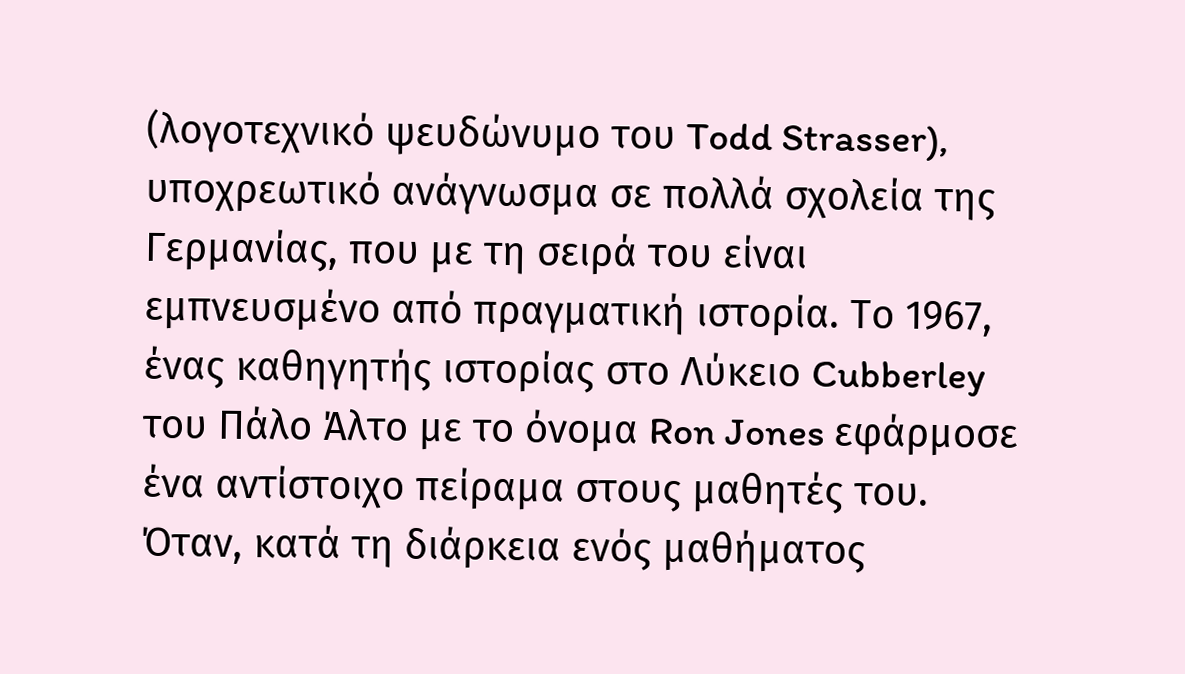(λογοτεχνικό ψευδώνυμο του Todd Strasser), υποχρεωτικό ανάγνωσμα σε πολλά σχολεία της Γερμανίας, που με τη σειρά του είναι εμπνευσμένο από πραγματική ιστορία. Το 1967, ένας καθηγητής ιστορίας στο Λύκειο Cubberley του Πάλο Άλτο με το όνομα Ron Jones εφάρμοσε ένα αντίστοιχο πείραμα στους μαθητές του. Όταν, κατά τη διάρκεια ενός μαθήματος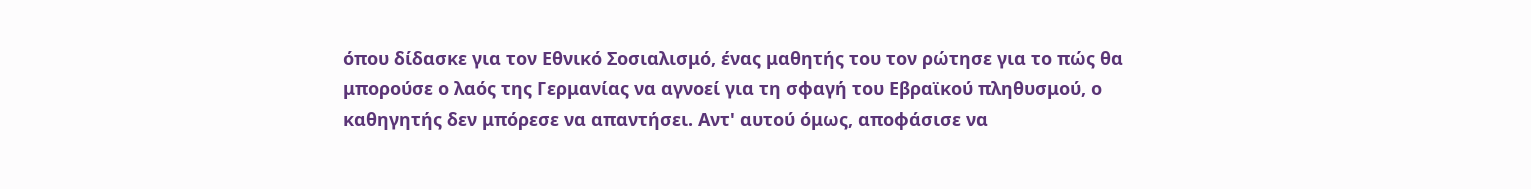όπου δίδασκε για τον Εθνικό Σοσιαλισμό, ένας μαθητής του τον ρώτησε για το πώς θα μπορούσε ο λαός της Γερμανίας να αγνοεί για τη σφαγή του Εβραϊκού πληθυσμού, ο καθηγητής δεν μπόρεσε να απαντήσει. Αντ' αυτού όμως, αποφάσισε να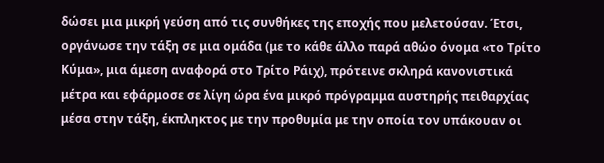δώσει μια μικρή γεύση από τις συνθήκες της εποχής που μελετούσαν. Έτσι, οργάνωσε την τάξη σε μια ομάδα (με το κάθε άλλο παρά αθώο όνομα «το Τρίτο Κύμα», μια άμεση αναφορά στο Τρίτο Ράιχ), πρότεινε σκληρά κανονιστικά μέτρα και εφάρμοσε σε λίγη ώρα ένα μικρό πρόγραμμα αυστηρής πειθαρχίας μέσα στην τάξη, έκπληκτος με την προθυμία με την οποία τον υπάκουαν οι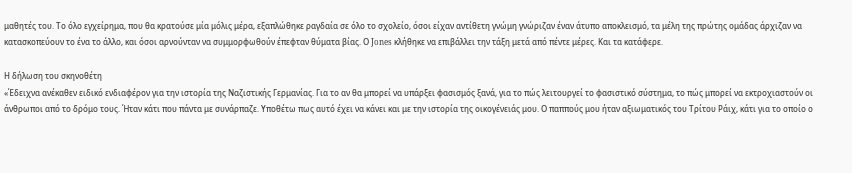μαθητές του. Το όλο εγχείρημα, που θα κρατούσε μία μόλις μέρα, εξαπλώθηκε ραγδαία σε όλο το σχολείο, όσοι είχαν αντίθετη γνώμη γνώριζαν έναν άτυπο αποκλεισμό, τα μέλη της πρώτης ομάδας άρχιζαν να κατασκοπεύουν το ένα το άλλο, και όσοι αρνούνταν να συμμορφωθούν έπεφταν θύματα βίας. Ο Jones κλήθηκε να επιβάλλει την τάξη μετά από πέντε μέρες. Και τα κατάφερε.

Η δήλωση του σκηνοθέτη
«Έδειχνα ανέκαθεν ειδικό ενδιαφέρον για την ιστορία της Ναζιστικής Γερμανίας. Για το αν θα μπορεί να υπάρξει φασισμός ξανά, για το πώς λειτουργεί το φασιστικό σύστημα, το πώς μπορεί να εκτροχιαστούν οι άνθρωποι από το δρόμο τους. Ήταν κάτι που πάντα με συνάρπαζε. Υποθέτω πως αυτό έχει να κάνει και με την ιστορία της οικογένειάς μου. Ο παππούς μου ήταν αξιωματικός του Τρίτου Ράιχ, κάτι για το οποίο ο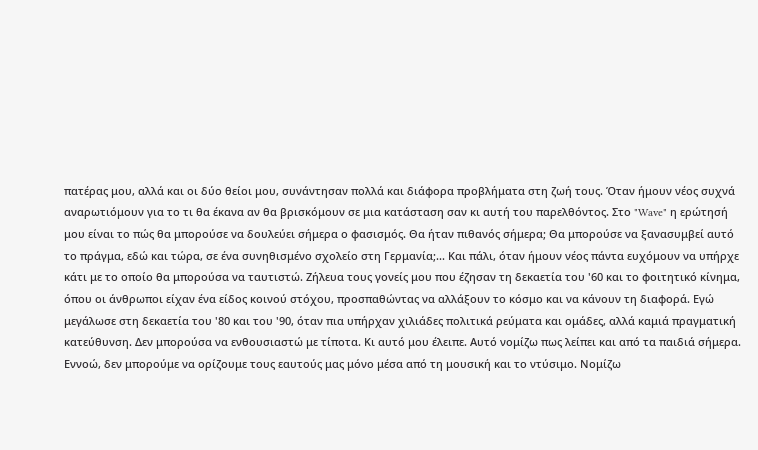πατέρας μου, αλλά και οι δύο θείοι μου, συνάντησαν πολλά και διάφορα προβλήματα στη ζωή τους. Όταν ήμουν νέος συχνά αναρωτιόμουν για το τι θα έκανα αν θα βρισκόμουν σε μια κατάσταση σαν κι αυτή του παρελθόντος. Στο "Wave" η ερώτησή μου είναι το πώς θα μπορούσε να δουλεύει σήμερα ο φασισμός. Θα ήταν πιθανός σήμερα; Θα μπορούσε να ξανασυμβεί αυτό το πράγμα, εδώ και τώρα, σε ένα συνηθισμένο σχολείο στη Γερμανία;... Και πάλι, όταν ήμουν νέος πάντα ευχόμουν να υπήρχε κάτι με το οποίο θα μπορούσα να ταυτιστώ. Ζήλευα τους γονείς μου που έζησαν τη δεκαετία του '60 και το φοιτητικό κίνημα, όπου οι άνθρωποι είχαν ένα είδος κοινού στόχου, προσπαθώντας να αλλάξουν το κόσμο και να κάνουν τη διαφορά. Εγώ μεγάλωσε στη δεκαετία του '80 και του '90, όταν πια υπήρχαν χιλιάδες πολιτικά ρεύματα και ομάδες, αλλά καμιά πραγματική κατεύθυνση. Δεν μπορούσα να ενθουσιαστώ με τίποτα. Κι αυτό μου έλειπε. Αυτό νομίζω πως λείπει και από τα παιδιά σήμερα. Εννοώ, δεν μπορούμε να ορίζουμε τους εαυτούς μας μόνο μέσα από τη μουσική και το ντύσιμο. Νομίζω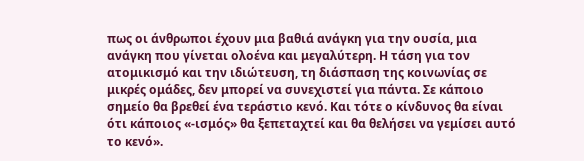πως οι άνθρωποι έχουν μια βαθιά ανάγκη για την ουσία, μια ανάγκη που γίνεται ολοένα και μεγαλύτερη. Η τάση για τον ατομικισμό και την ιδιώτευση, τη διάσπαση της κοινωνίας σε μικρές ομάδες, δεν μπορεί να συνεχιστεί για πάντα. Σε κάποιο σημείο θα βρεθεί ένα τεράστιο κενό. Και τότε ο κίνδυνος θα είναι ότι κάποιος «-ισμός» θα ξεπεταχτεί και θα θελήσει να γεμίσει αυτό το κενό».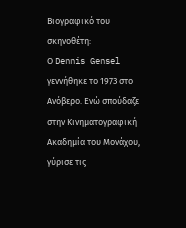Βιογραφικό του σκηνοθέτη:
Ο Dennis Gensel γεννήθηκε το 1973 στο Ανόβερο. Ενώ σπούδαζε στην Κινηματογραφική Ακαδημία του Μονάχου, γύρισε τις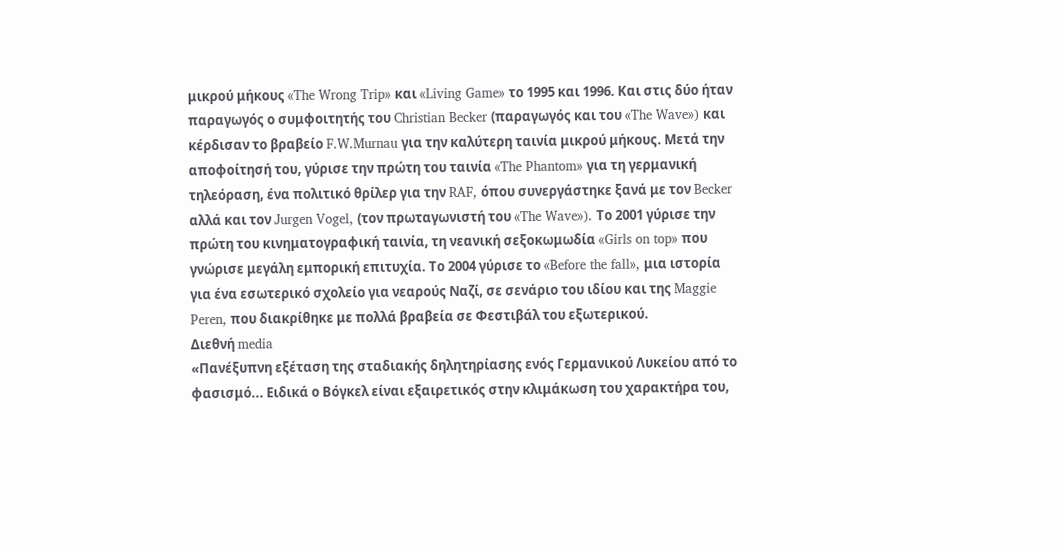μικρού μήκους «The Wrong Trip» και «Living Game» το 1995 και 1996. Και στις δύο ήταν παραγωγός ο συμφοιτητής του Christian Becker (παραγωγός και του «The Wave») και κέρδισαν το βραβείο F.W.Murnau για την καλύτερη ταινία μικρού μήκους. Μετά την αποφοίτησή του, γύρισε την πρώτη του ταινία «The Phantom» για τη γερμανική τηλεόραση, ένα πολιτικό θρίλερ για την RAF, όπου συνεργάστηκε ξανά με τον Becker αλλά και τον Jurgen Vogel, (τον πρωταγωνιστή του «The Wave»). Το 2001 γύρισε την πρώτη του κινηματογραφική ταινία, τη νεανική σεξοκωμωδία «Girls on top» που γνώρισε μεγάλη εμπορική επιτυχία. Το 2004 γύρισε το «Before the fall», μια ιστορία για ένα εσωτερικό σχολείο για νεαρούς Ναζί, σε σενάριο του ιδίου και της Maggie Peren, που διακρίθηκε με πολλά βραβεία σε Φεστιβάλ του εξωτερικού.
Διεθνή media
«Πανέξυπνη εξέταση της σταδιακής δηλητηρίασης ενός Γερμανικού Λυκείου από το φασισμό... Ειδικά ο Βόγκελ είναι εξαιρετικός στην κλιμάκωση του χαρακτήρα του,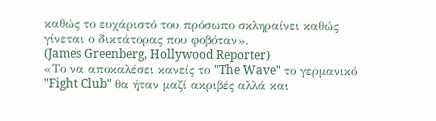καθώς το ευχάριστό του πρόσωπο σκληραίνει καθώς γίνεται ο δικτάτορας που φοβόταν».
(James Greenberg, Hollywood Reporter)
«Το να αποκαλέσει κανείς το "The Wave" το γερμανικό "Fight Club" θα ήταν μαζί ακριβές αλλά και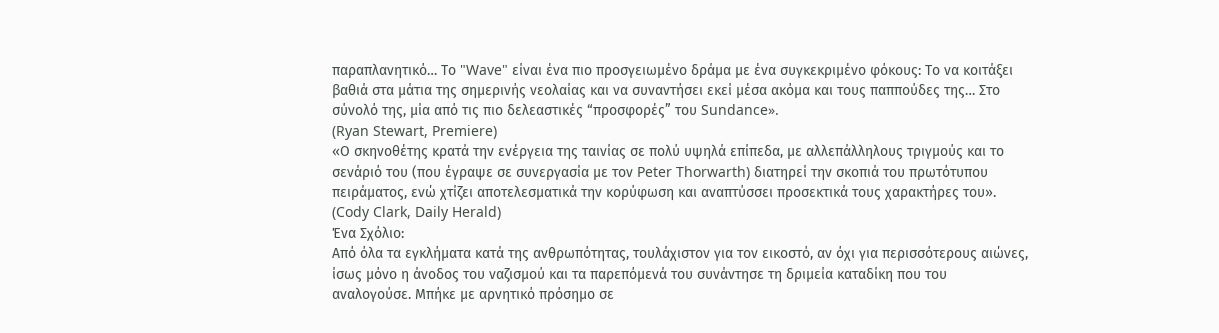παραπλανητικό… Το "Wave" είναι ένα πιο προσγειωμένο δράμα με ένα συγκεκριμένο φόκους: Το να κοιτάξει βαθιά στα μάτια της σημερινής νεολαίας και να συναντήσει εκεί μέσα ακόμα και τους παππούδες της… Στο σύνολό της, μία από τις πιο δελεαστικές “προσφορές” του Sundance».
(Ryan Stewart, Premiere)
«Ο σκηνοθέτης κρατά την ενέργεια της ταινίας σε πολύ υψηλά επίπεδα, με αλλεπάλληλους τριγμούς και το σενάριό του (που έγραψε σε συνεργασία με τον Peter Thorwarth) διατηρεί την σκοπιά του πρωτότυπου πειράματος, ενώ χτίζει αποτελεσματικά την κορύφωση και αναπτύσσει προσεκτικά τους χαρακτήρες του».
(Cody Clark, Daily Herald)
Ένα Σχόλιο:
Από όλα τα εγκλήματα κατά της ανθρωπότητας, τουλάχιστον για τον εικοστό, αν όχι για περισσότερους αιώνες, ίσως μόνο η άνοδος του ναζισμού και τα παρεπόμενά του συνάντησε τη δριμεία καταδίκη που του αναλογούσε. Μπήκε με αρνητικό πρόσημο σε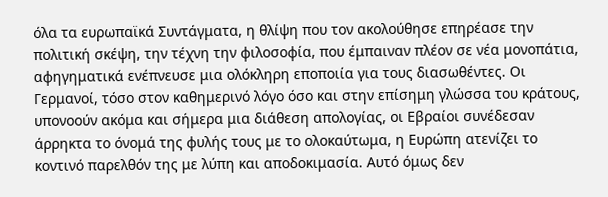όλα τα ευρωπαϊκά Συντάγματα, η θλίψη που τον ακολούθησε επηρέασε την πολιτική σκέψη, την τέχνη την φιλοσοφία, που έμπαιναν πλέον σε νέα μονοπάτια, αφηγηματικά ενέπνευσε μια ολόκληρη εποποιία για τους διασωθέντες. Οι Γερμανοί, τόσο στον καθημερινό λόγο όσο και στην επίσημη γλώσσα του κράτους, υπονοούν ακόμα και σήμερα μια διάθεση απολογίας, οι Εβραίοι συνέδεσαν άρρηκτα το όνομά της φυλής τους με το ολοκαύτωμα, η Ευρώπη ατενίζει το κοντινό παρελθόν της με λύπη και αποδοκιμασία. Αυτό όμως δεν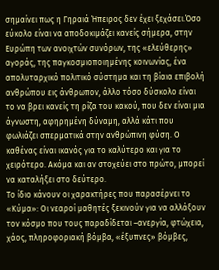σημαίνει πως η Γηραιά Ήπειρος δεν έχει ξεχάσει.Όσο εύκολο είναι να αποδοκιμάζει κανείς σήμερα, στην Ευρώπη των ανοιχτών συνόρων, της «ελεύθερης» αγοράς, της παγκοσμιοποιημένης κοινωνίας, ένα απολυταρχικό πολιτικό σύστημα και τη βίαια επιβολή ανθρώπου εις άνθρωπον, άλλο τόσο δύσκολο είναι το να βρει κανείς τη ρίζα του κακού, που δεν είναι μια άγνωστη, αφηρημένη δύναμη, αλλά κάτι που φωλιάζει σπερματικά στην ανθρώπινη φύση. Ο καθένας είναι ικανός για το καλύτερο και για το χειρότερο. Ακόμα και αν στοχεύει στο πρώτο, μπορεί να καταλήξει στο δεύτερο.
Το ίδιο κάνουν οι χαρακτήρες που παρασέρνει το «Κύμα»: Οι νεαροί μαθητές ξεκινούν για να αλλάξουν τον κόσμο που τους παραδίδεται –ανεργία, φτώχεια, χάος, πληροφοριακή βόμβα, «έξυπνες» βόμβες,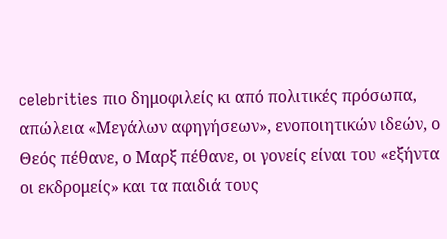celebrities πιο δημοφιλείς κι από πολιτικές πρόσωπα, απώλεια «Μεγάλων αφηγήσεων», ενοποιητικών ιδεών, ο Θεός πέθανε, ο Μαρξ πέθανε, οι γονείς είναι του «εξήντα οι εκδρομείς» και τα παιδιά τους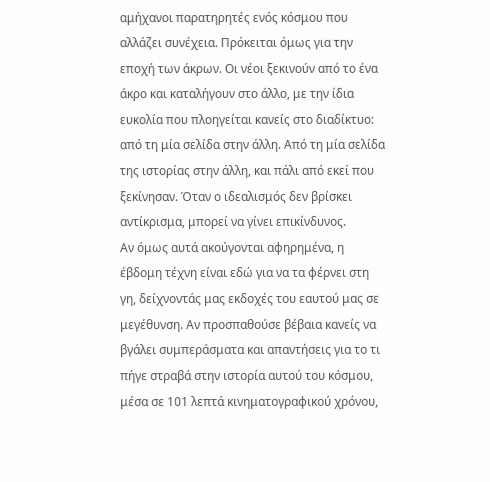αμήχανοι παρατηρητές ενός κόσμου που αλλάζει συνέχεια. Πρόκειται όμως για την εποχή των άκρων. Οι νέοι ξεκινούν από το ένα άκρο και καταλήγουν στο άλλο, με την ίδια ευκολία που πλοηγείται κανείς στο διαδίκτυο: από τη μία σελίδα στην άλλη. Από τη μία σελίδα της ιστορίας στην άλλη, και πάλι από εκεί που ξεκίνησαν. Όταν ο ιδεαλισμός δεν βρίσκει αντίκρισμα, μπορεί να γίνει επικίνδυνος.
Αν όμως αυτά ακούγονται αφηρημένα, η έβδομη τέχνη είναι εδώ για να τα φέρνει στη γη, δείχνοντάς μας εκδοχές του εαυτού μας σε μεγέθυνση. Αν προσπαθούσε βέβαια κανείς να βγάλει συμπεράσματα και απαντήσεις για το τι πήγε στραβά στην ιστορία αυτού του κόσμου, μέσα σε 101 λεπτά κινηματογραφικού χρόνου,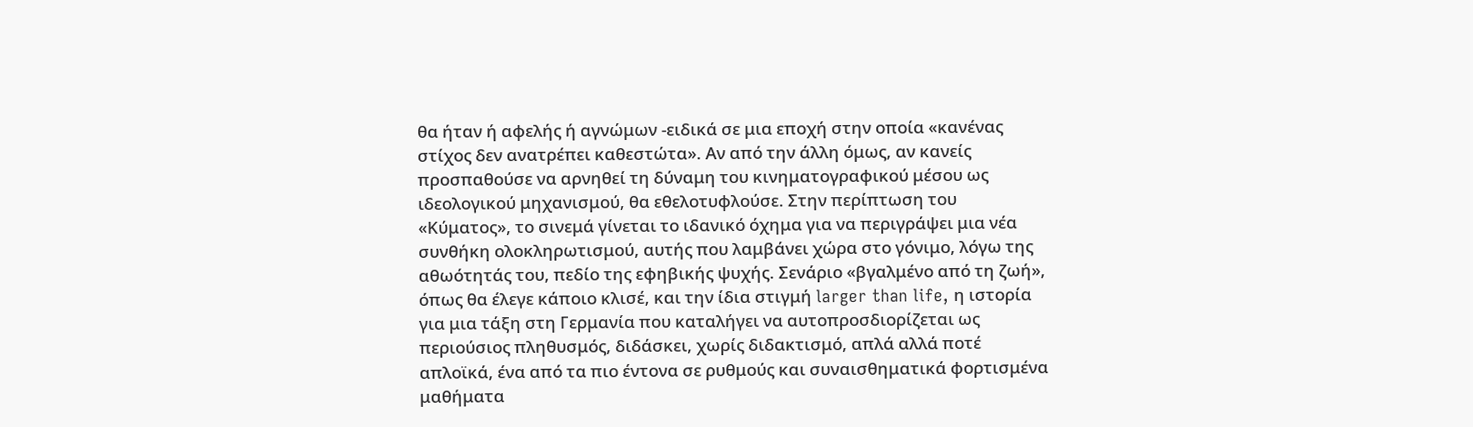θα ήταν ή αφελής ή αγνώμων -ειδικά σε μια εποχή στην οποία «κανένας στίχος δεν ανατρέπει καθεστώτα». Αν από την άλλη όμως, αν κανείς προσπαθούσε να αρνηθεί τη δύναμη του κινηματογραφικού μέσου ως ιδεολογικού μηχανισμού, θα εθελοτυφλούσε. Στην περίπτωση του «Κύματος», το σινεμά γίνεται το ιδανικό όχημα για να περιγράψει μια νέα συνθήκη ολοκληρωτισμού, αυτής που λαμβάνει χώρα στο γόνιμο, λόγω της αθωότητάς του, πεδίο της εφηβικής ψυχής. Σενάριο «βγαλμένο από τη ζωή», όπως θα έλεγε κάποιο κλισέ, και την ίδια στιγμή larger than life, η ιστορία για μια τάξη στη Γερμανία που καταλήγει να αυτοπροσδιορίζεται ως περιούσιος πληθυσμός, διδάσκει, χωρίς διδακτισμό, απλά αλλά ποτέ απλοϊκά, ένα από τα πιο έντονα σε ρυθμούς και συναισθηματικά φορτισμένα μαθήματα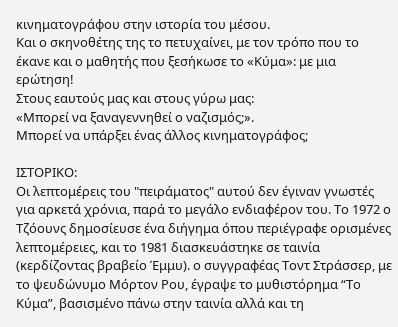κινηματογράφου στην ιστορία του μέσου.
Και ο σκηνοθέτης της το πετυχαίνει, με τον τρόπο που το έκανε και ο μαθητής που ξεσήκωσε το «Κύμα»: με μια ερώτηση!
Στους εαυτούς μας και στους γύρω μας:
«Μπορεί να ξαναγεννηθεί ο ναζισμός;».
Μπορεί να υπάρξει ένας άλλος κινηματογράφος;

ΙΣΤΟΡΙΚΟ:
Οι λεπτομέρεις του "πειράματος" αυτού δεν έγιναν γνωστές για αρκετά χρόνια, παρά το μεγάλο ενδιαφέρον του. Το 1972 ο Τζόουνς δημοσίευσε ένα διήγημα όπου περιέγραφε ορισμένες λεπτομέρειες, και το 1981 διασκευάστηκε σε ταινία (κερδίζοντας βραβείο Έμμυ). ο συγγραφέας Τοντ Στράσσερ, με το ψευδώνυμο Μόρτον Ρου, έγραψε το μυθιστόρημα “Το Κύμα”, βασισμένο πάνω στην ταινία αλλά και τη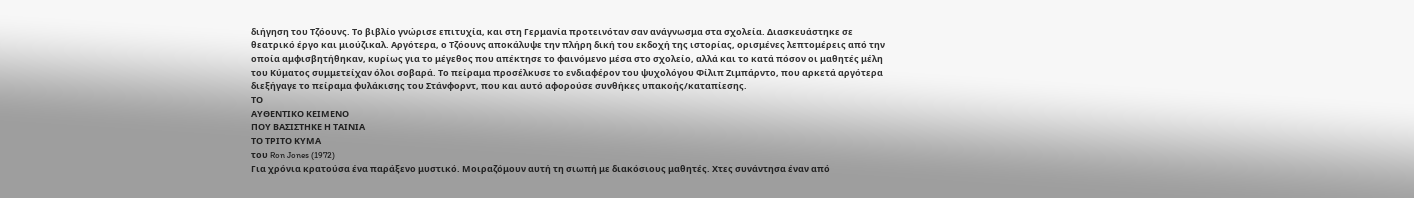διήγηση του Τζόουνς. Το βιβλίο γνώρισε επιτυχία, και στη Γερμανία προτεινόταν σαν ανάγνωσμα στα σχολεία. Διασκευάστηκε σε θεατρικό έργο και μιούζικαλ. Αργότερα, ο Τζόουνς αποκάλυψε την πλήρη δική του εκδοχή της ιστορίας, ορισμένες λεπτομέρεις από την οποία αμφισβητήθηκαν, κυρίως για το μέγεθος που απέκτησε το φαινόμενο μέσα στο σχολείο, αλλά και το κατά πόσον οι μαθητές μέλη του Κύματος συμμετείχαν όλοι σοβαρά. Το πείραμα προσέλκυσε το ενδιαφέρον του ψυχολόγου Φίλιπ Ζιμπάρντο, που αρκετά αργότερα διεξήγαγε το πείραμα φυλάκισης του Στάνφορντ, που και αυτό αφορούσε συνθήκες υπακοής/καταπίεσης.
ΤΟ
ΑΥΘΕΝΤΙΚΟ ΚΕΙΜΕΝΟ
ΠΟΥ ΒΑΣΙΣΤΗΚΕ Η ΤΑΙΝΙΑ
ΤΟ ΤΡΙΤΟ ΚΥΜΑ
του Ron Jones (1972)
Για χρόνια κρατούσα ένα παράξενο μυστικό. Μοιραζόμουν αυτή τη σιωπή με διακόσιους μαθητές. Χτες συνάντησα έναν από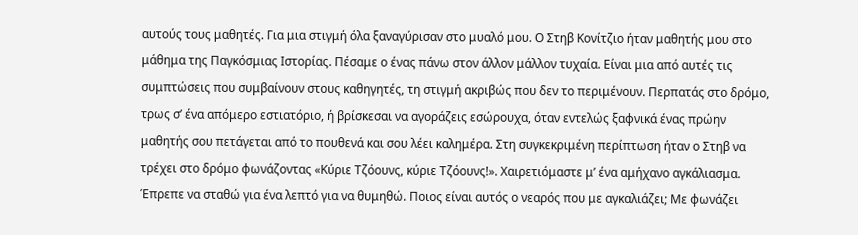αυτούς τους μαθητές. Για μια στιγμή όλα ξαναγύρισαν στο μυαλό μου. Ο Στηβ Κονίτζιο ήταν μαθητής μου στο μάθημα της Παγκόσμιας Ιστορίας. Πέσαμε ο ένας πάνω στον άλλον μάλλον τυχαία. Είναι μια από αυτές τις συμπτώσεις που συμβαίνουν στους καθηγητές, τη στιγμή ακριβώς που δεν το περιμένουν. Περπατάς στο δρόμο, τρως σ’ ένα απόμερο εστιατόριο, ή βρίσκεσαι να αγοράζεις εσώρουχα, όταν εντελώς ξαφνικά ένας πρώην μαθητής σου πετάγεται από το πουθενά και σου λέει καλημέρα. Στη συγκεκριμένη περίπτωση ήταν ο Στηβ να τρέχει στο δρόμο φωνάζοντας «Κύριε Τζόουνς, κύριε Τζόουνς!». Χαιρετιόμαστε μ’ ένα αμήχανο αγκάλιασμα. Έπρεπε να σταθώ για ένα λεπτό για να θυμηθώ. Ποιος είναι αυτός ο νεαρός που με αγκαλιάζει; Με φωνάζει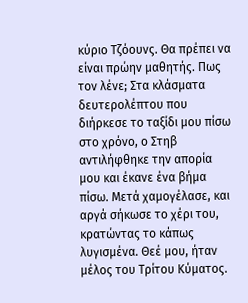κύριο Τζόουνς. Θα πρέπει να είναι πρώην μαθητής. Πως τον λένε; Στα κλάσματα δευτερολέπτου που διήρκεσε το ταξίδι μου πίσω στο χρόνο, ο Στηβ αντιλήφθηκε την απορία μου και έκανε ένα βήμα πίσω. Μετά χαμογέλασε, και αργά σήκωσε το χέρι του, κρατώντας το κάπως λυγισμένα. Θεέ μου, ήταν μέλος του Τρίτου Κύματος.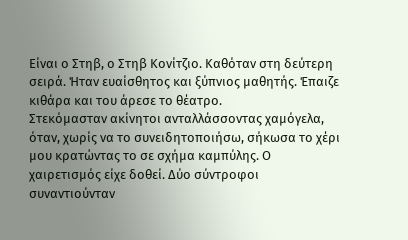Είναι ο Στηβ, ο Στηβ Κονίτζιο. Καθόταν στη δεύτερη σειρά. Ήταν ευαίσθητος και ξύπνιος μαθητής. Έπαιζε κιθάρα και του άρεσε το θέατρο.
Στεκόμασταν ακίνητοι ανταλλάσσοντας χαμόγελα, όταν, χωρίς να το συνειδητοποιήσω, σήκωσα το χέρι μου κρατώντας το σε σχήμα καμπύλης. Ο χαιρετισμός είχε δοθεί. Δύο σύντροφοι συναντιούνταν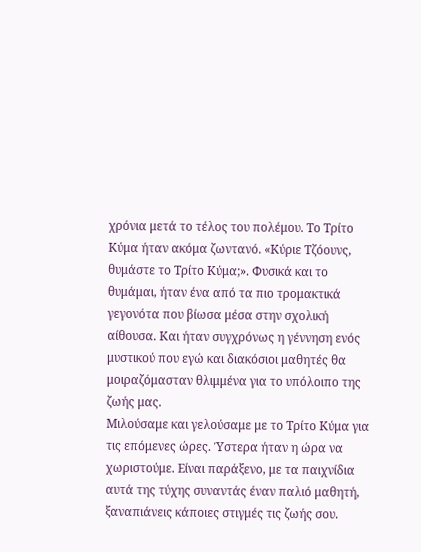χρόνια μετά το τέλος του πολέμου. Το Τρίτο Κύμα ήταν ακόμα ζωντανό. «Κύριε Τζόουνς, θυμάστε το Τρίτο Κύμα;». Φυσικά και το θυμάμαι, ήταν ένα από τα πιο τρομακτικά γεγονότα που βίωσα μέσα στην σχολική αίθουσα. Και ήταν συγχρόνως η γέννηση ενός μυστικού που εγώ και διακόσιοι μαθητές θα μοιραζόμασταν θλιμμένα για το υπόλοιπο της ζωής μας.
Μιλούσαμε και γελούσαμε με το Τρίτο Κύμα για τις επόμενες ώρες. Ύστερα ήταν η ώρα να χωριστούμε. Είναι παράξενο, με τα παιχνίδια αυτά της τύχης συναντάς έναν παλιό μαθητή, ξαναπιάνεις κάποιες στιγμές τις ζωής σου.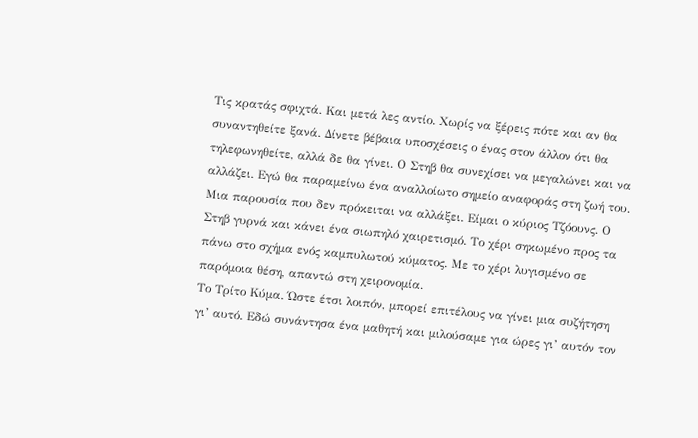Τις κρατάς σφιχτά. Και μετά λες αντίο. Χωρίς να ξέρεις πότε και αν θα συναντηθείτε ξανά. Δίνετε βέβαια υποσχέσεις ο ένας στον άλλον ότι θα τηλεφωνηθείτε, αλλά δε θα γίνει. Ο Στηβ θα συνεχίσει να μεγαλώνει και να αλλάζει. Εγώ θα παραμείνω ένα αναλλοίωτο σημείο αναφοράς στη ζωή του. Μια παρουσία που δεν πρόκειται να αλλάξει. Είμαι ο κύριος Τζόουνς. Ο Στηβ γυρνά και κάνει ένα σιωπηλό χαιρετισμό. Το χέρι σηκωμένο προς τα πάνω στο σχήμα ενός καμπυλωτού κύματος. Με το χέρι λυγισμένο σε παρόμοια θέση, απαντώ στη χειρονομία.
Το Τρίτο Κύμα. Ώστε έτσι λοιπόν, μπορεί επιτέλους να γίνει μια συζήτηση γι’ αυτό. Εδώ συνάντησα ένα μαθητή και μιλούσαμε για ώρες γι’ αυτόν τον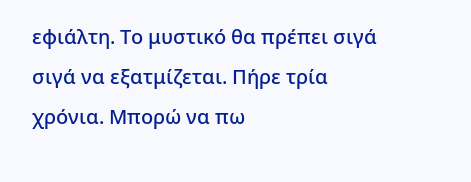εφιάλτη. Το μυστικό θα πρέπει σιγά σιγά να εξατμίζεται. Πήρε τρία χρόνια. Μπορώ να πω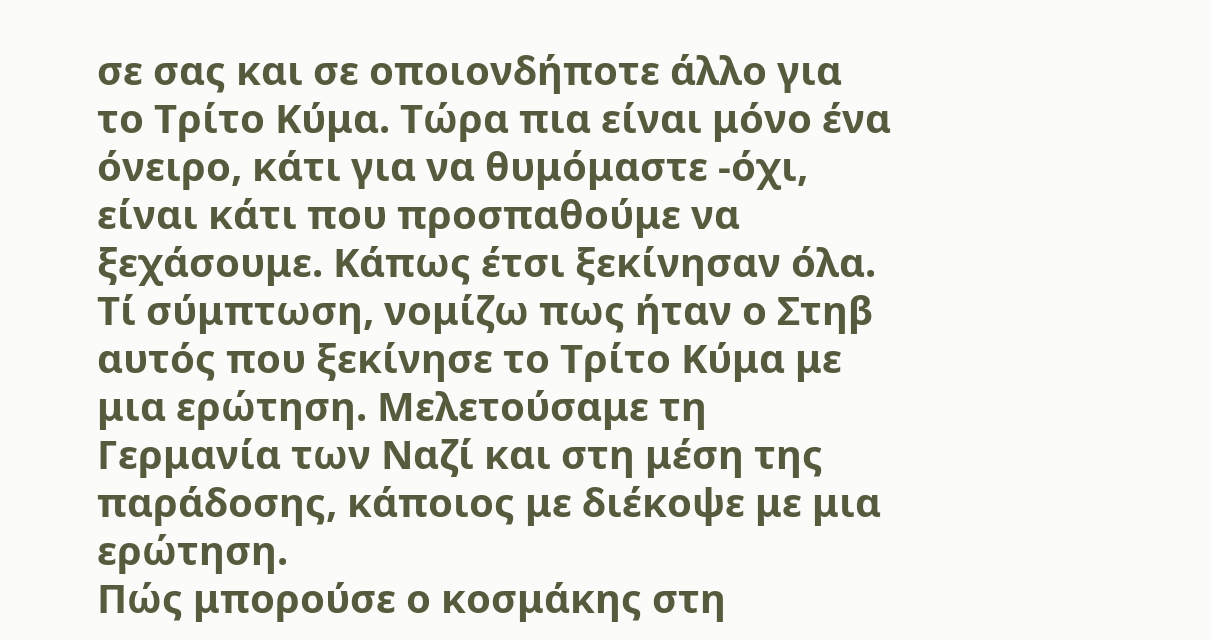σε σας και σε οποιονδήποτε άλλο για το Τρίτο Κύμα. Τώρα πια είναι μόνο ένα όνειρο, κάτι για να θυμόμαστε -όχι, είναι κάτι που προσπαθούμε να ξεχάσουμε. Κάπως έτσι ξεκίνησαν όλα. Τί σύμπτωση, νομίζω πως ήταν ο Στηβ αυτός που ξεκίνησε το Τρίτο Κύμα με μια ερώτηση. Μελετούσαμε τη Γερμανία των Ναζί και στη μέση της παράδοσης, κάποιος με διέκοψε με μια ερώτηση.
Πώς μπορούσε ο κοσμάκης στη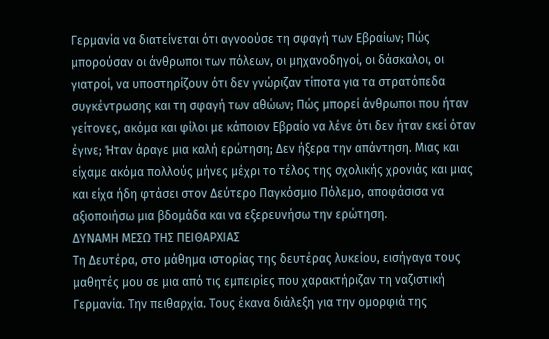Γερμανία να διατείνεται ότι αγνοούσε τη σφαγή των Εβραίων; Πώς μπορούσαν οι άνθρωποι των πόλεων, οι μηχανοδηγοί, οι δάσκαλοι, οι γιατροί, να υποστηρίζουν ότι δεν γνώριζαν τίποτα για τα στρατόπεδα συγκέντρωσης και τη σφαγή των αθώων; Πώς μπορεί άνθρωποι που ήταν γείτονες, ακόμα και φίλοι με κάποιον Εβραίο να λένε ότι δεν ήταν εκεί όταν έγινε; Ήταν άραγε μια καλή ερώτηση; Δεν ήξερα την απάντηση. Μιας και είχαμε ακόμα πολλούς μήνες μέχρι το τέλος της σχολικής χρονιάς και μιας και είχα ήδη φτάσει στον Δεύτερο Παγκόσμιο Πόλεμο, αποφάσισα να αξιοποιήσω μια βδομάδα και να εξερευνήσω την ερώτηση.
ΔΥΝΑΜΗ ΜΕΣΩ ΤΗΣ ΠΕΙΘΑΡΧΙΑΣ
Τη Δευτέρα, στο μάθημα ιστορίας της δευτέρας λυκείου, εισήγαγα τους μαθητές μου σε μια από τις εμπειρίες που χαρακτήριζαν τη ναζιστική Γερμανία. Την πειθαρχία. Τους έκανα διάλεξη για την ομορφιά της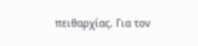πειθαρχίας. Για τον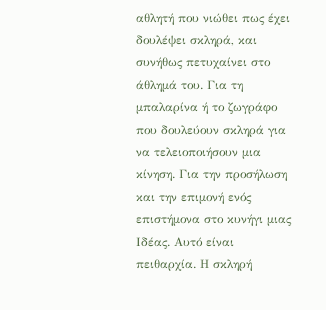αθλητή που νιώθει πως έχει δουλέψει σκληρά, και συνήθως πετυχαίνει στο άθλημά του. Για τη μπαλαρίνα ή το ζωγράφο που δουλεύουν σκληρά για να τελειοποιήσουν μια κίνηση. Για την προσήλωση και την επιμονή ενός επιστήμονα στο κυνήγι μιας Ιδέας. Αυτό είναι πειθαρχία. Η σκληρή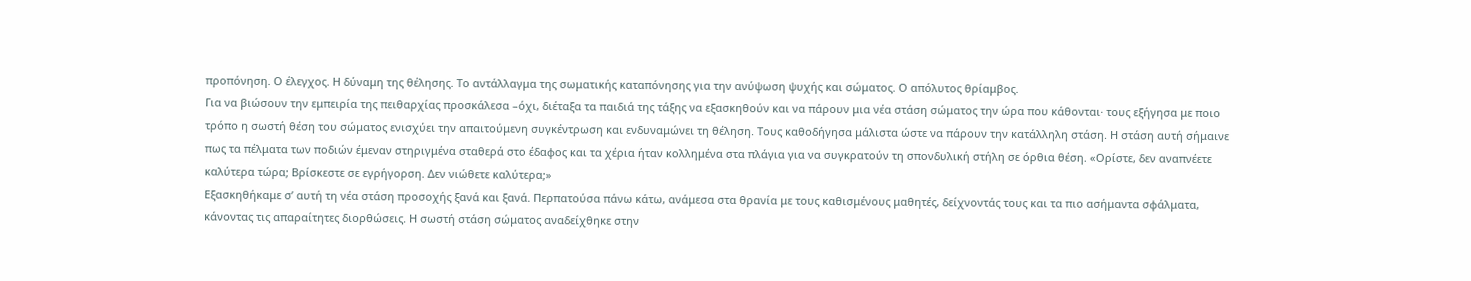προπόνηση. Ο έλεγχος. Η δύναμη της θέλησης. Το αντάλλαγμα της σωματικής καταπόνησης για την ανύψωση ψυχής και σώματος. Ο απόλυτος θρίαμβος.
Για να βιώσουν την εμπειρία της πειθαρχίας προσκάλεσα –όχι, διέταξα τα παιδιά της τάξης να εξασκηθούν και να πάρουν μια νέα στάση σώματος την ώρα που κάθονται· τους εξήγησα με ποιο τρόπο η σωστή θέση του σώματος ενισχύει την απαιτούμενη συγκέντρωση και ενδυναμώνει τη θέληση. Τους καθοδήγησα μάλιστα ώστε να πάρουν την κατάλληλη στάση. Η στάση αυτή σήμαινε πως τα πέλματα των ποδιών έμεναν στηριγμένα σταθερά στο έδαφος και τα χέρια ήταν κολλημένα στα πλάγια για να συγκρατούν τη σπονδυλική στήλη σε όρθια θέση. «Ορίστε, δεν αναπνέετε καλύτερα τώρα; Βρίσκεστε σε εγρήγορση. Δεν νιώθετε καλύτερα;»
Εξασκηθήκαμε σ’ αυτή τη νέα στάση προσοχής ξανά και ξανά. Περπατούσα πάνω κάτω, ανάμεσα στα θρανία με τους καθισμένους μαθητές, δείχνοντάς τους και τα πιο ασήμαντα σφάλματα, κάνοντας τις απαραίτητες διορθώσεις. Η σωστή στάση σώματος αναδείχθηκε στην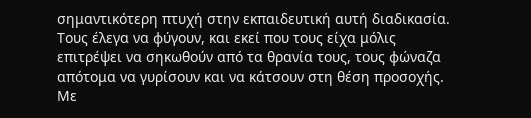σημαντικότερη πτυχή στην εκπαιδευτική αυτή διαδικασία. Τους έλεγα να φύγουν, και εκεί που τους είχα μόλις επιτρέψει να σηκωθούν από τα θρανία τους, τους φώναζα απότομα να γυρίσουν και να κάτσουν στη θέση προσοχής. Με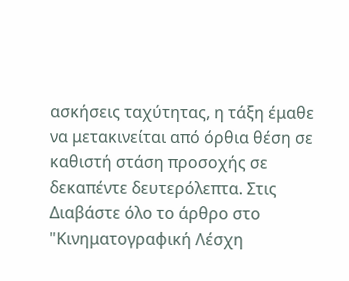ασκήσεις ταχύτητας, η τάξη έμαθε να μετακινείται από όρθια θέση σε καθιστή στάση προσοχής σε δεκαπέντε δευτερόλεπτα. Στις
Διαβάστε όλο το άρθρο στο "Κινηματογραφική Λέσχη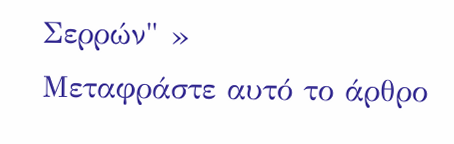Σερρών" »
Μεταφράστε αυτό το άρθρο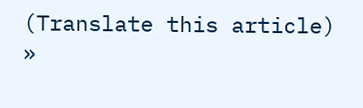(Translate this article) »